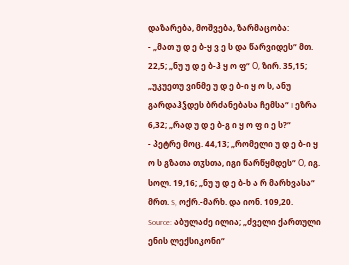დაზარება, მოშვება, ზარმაცობა:
- „მათ უ დ ე ბ-ყ ვ ე ს და წარვიდეს“ მთ. 22,5; „ნუ უ დ ე ბ-ჰ ყ ო ფ“ Ο, ზირ. 35,15; „უკუეთუ ვინმე უ დ ე ბ-ი ყ ო ს, ანუ გარდაჰჴდეს ბრძანებასა ჩემსა“ I ეზრა 6,32; „რად უ დ ე ბ-გ ი ყ ო ფ ი ე ს?“
- პეტრე მოც. 44,13; „რომელი უ დ ე ბ-ი ყ ო ს გზათა თჳსთა, იგი წარწყმდეს“ Ο, იგ. სოლ. 19,16; „ნუ უ დ ე ბ-ხ ა რ მარხვასა“ მრთ. S, ოქრ.-მარხ. და იონ. 109,20.
Source: აბულაძე ილია; „ძველი ქართული ენის ლექსიკონი“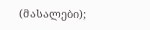(მასალები);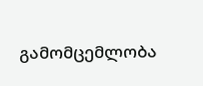გამომცემლობა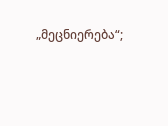„მეცნიერება“;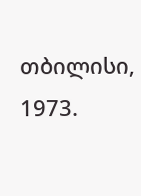თბილისი, 1973.